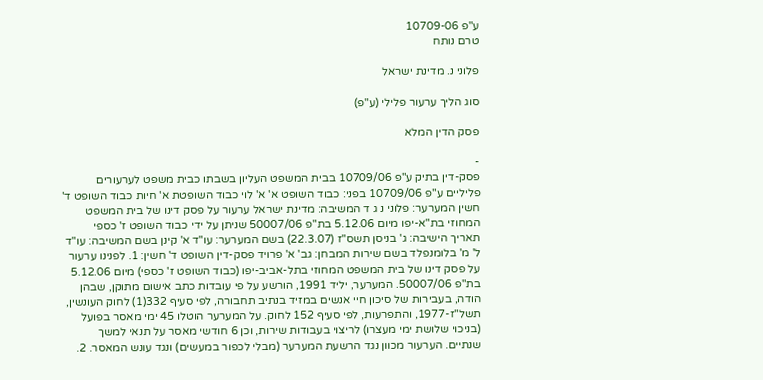ע"פ 10709-06
טרם נותח

פלוני נ. מדינת ישראל

סוג הליך ערעור פלילי (ע"פ)

פסק הדין המלא

-
פסק-דין בתיק ע"פ 10709/06 בבית המשפט העליון בשבתו כבית משפט לערעורים פליליים ע"פ 10709/06 בפני: כבוד השופט א' א' לוי כבוד השופטת א' חיות כבוד השופט ד' חשין המערער: פלוני נ ג ד המשיבה: מדינת ישראל ערעור על פסק דינו של בית המשפט המחוזי בת"א-יפו מיום 5.12.06 בת"פ 50007/06 שניתן על ידי כבוד השופט ז' כספי תאריך הישיבה: ג' בניסן תשס"ז (22.3.07) בשם המערער: עו"ד א' קינן בשם המשיבה: עו"ד ל' מ' בלומנפלד בשם שירות המבחן: גב' א' פרויד פסק-דין השופט ד' חשין: 1. לפנינו ערעור על פסק דינו של בית המשפט המחוזי בתל-אביב-יפו (כבוד השופט ז' כספי) מיום 5.12.06 בת"פ 50007/06. המערער, יליד 1991, הורשע על פי עובדות כתב אישום מתוקן, שבהן הודה, בעבירות של סיכון חיי אנשים במזיד בנתיב תחבורה, לפי סעיף 332(1) לחוק העונשין, תשל"ז-1977, והתפרעות, לפי סעיף 152 לחוק. על המערער הוטלו 45 ימי מאסר בפועל (בניכוי שלושת ימי מעצרו) לריצוי בעבודות שירות, וכן 6 חודשי מאסר על תנאי למשך שנתיים. הערעור מכוון נגד הרשעת המערער (מבלי לכפור במעשים) ונגד עונש המאסר. 2.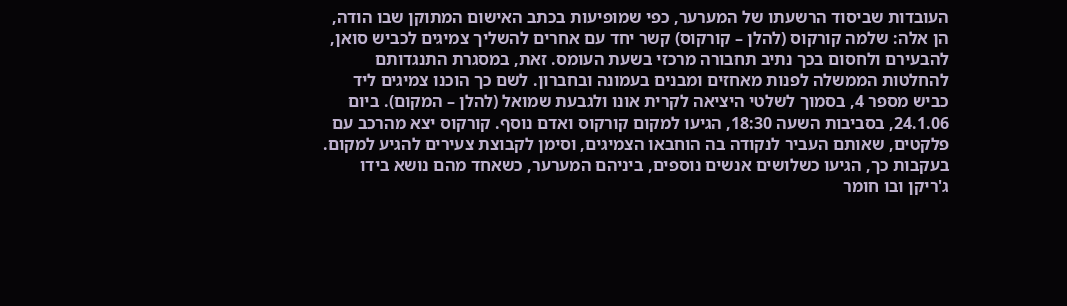העובדות שביסוד הרשעתו של המערער, כפי שמופיעות בכתב האישום המתוקן שבו הודה, הן אלה: שלמה קורקוס (להלן – קורקוס) קשר יחד עם אחרים להשליך צמיגים לכביש סואן, להבעירם ולחסום בכך נתיב תחבורה מרכזי בשעת העומס. זאת, במסגרת התנגדותם להחלטות הממשלה לפנות מאחזים ומבנים בעמונה ובחברון. לשם כך הוכנו צמיגים ליד כביש מספר 4, בסמוך לשלטי היציאה לקרית אונו ולגבעת שמואל (להלן – המקום). ביום 24.1.06, בסביבות השעה 18:30, הגיעו למקום קורקוס ואדם נוסף. קורקוס יצא מהרכב עם פלקטים, שאותם העביר לנקודה בה הוחבאו הצמיגים, וסימן לקבוצת צעירים להגיע למקום. בעקבות כך, הגיעו כשלושים אנשים נוספים, ביניהם המערער, כשאחד מהם נושא בידו ג'ריקן ובו חומר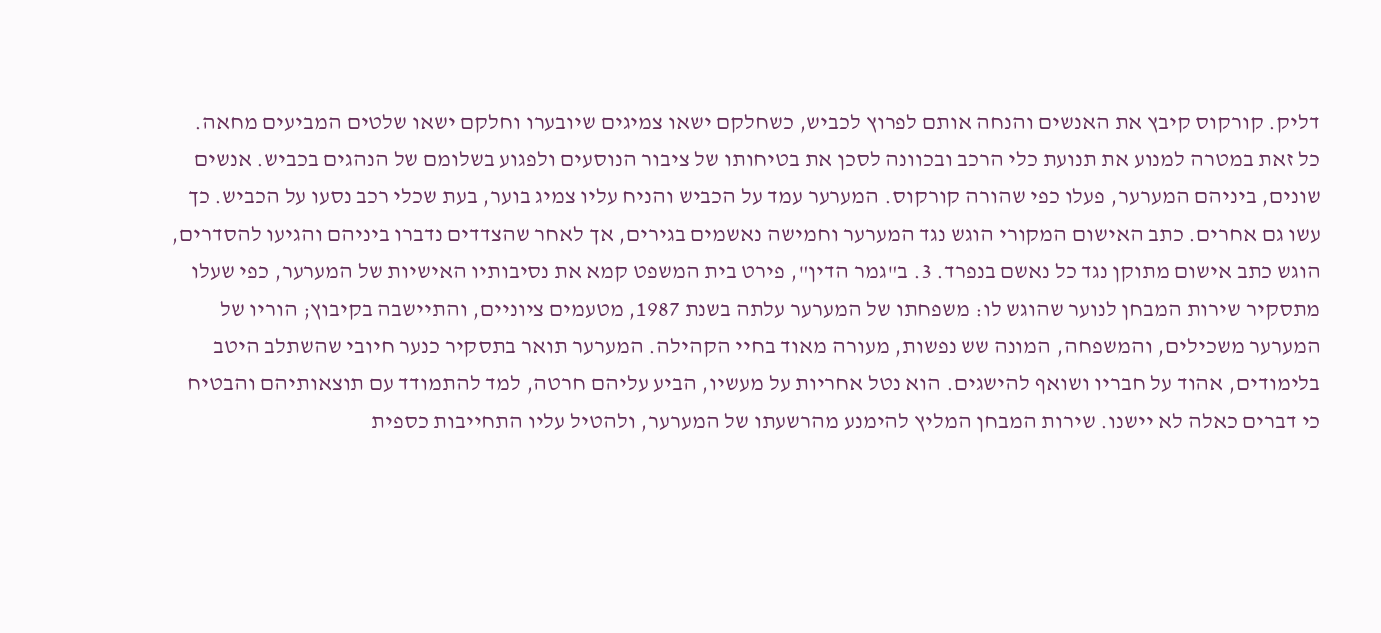דליק. קורקוס קיבץ את האנשים והנחה אותם לפרוץ לכביש, כשחלקם ישאו צמיגים שיובערו וחלקם ישאו שלטים המביעים מחאה. כל זאת במטרה למנוע את תנועת כלי הרכב ובכוונה לסכן את בטיחותו של ציבור הנוסעים ולפגוע בשלומם של הנהגים בכביש. אנשים שונים, ביניהם המערער, פעלו כפי שהורה קורקוס. המערער עמד על הכביש והניח עליו צמיג בוער, בעת שכלי רכב נסעו על הכביש. כך עשו גם אחרים. כתב האישום המקורי הוגש נגד המערער וחמישה נאשמים בגירים, אך לאחר שהצדדים נדברו ביניהם והגיעו להסדרים, הוגש כתב אישום מתוקן נגד כל נאשם בנפרד. 3. ב"גמר הדין", פירט בית המשפט קמא את נסיבותיו האישיות של המערער, כפי שעלו מתסקיר שירות המבחן לנוער שהוגש לו: משפחתו של המערער עלתה בשנת 1987, מטעמים ציוניים, והתיישבה בקיבוץ; הוריו של המערער משכילים, והמשפחה, המונה שש נפשות, מעורה מאוד בחיי הקהילה. המערער תואר בתסקיר כנער חיובי שהשתלב היטב בלימודים, אהוד על חבריו ושואף להישגים. הוא נטל אחריות על מעשיו, הביע עליהם חרטה, למד להתמודד עם תוצאותיהם והבטיח כי דברים כאלה לא יישנו. שירות המבחן המליץ להימנע מהרשעתו של המערער, ולהטיל עליו התחייבות כספית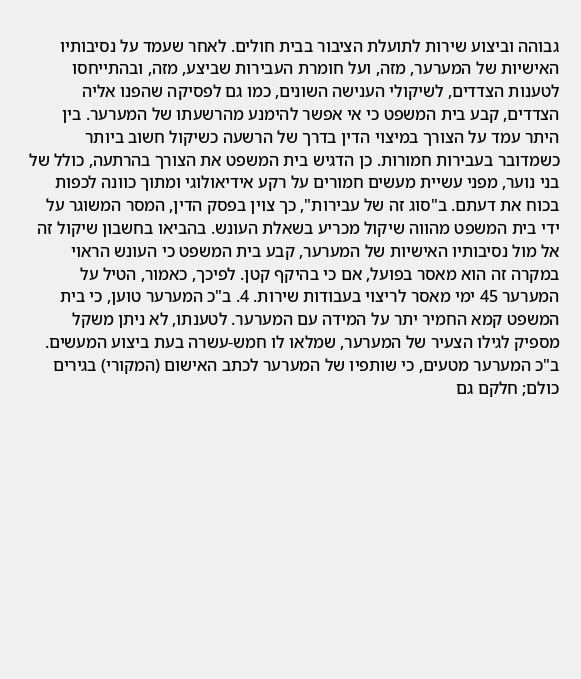גבוהה וביצוע שירות לתועלת הציבור בבית חולים. לאחר שעמד על נסיבותיו האישיות של המערער, מזה, ועל חומרת העבירות שביצע, מזה, ובהתייחסו לטענות הצדדים, לשיקולי הענישה השונים, כמו גם לפסיקה שהפנו אליה הצדדים, קבע בית המשפט כי אי אפשר להימנע מהרשעתו של המערער. בין היתר עמד על הצורך במיצוי הדין בדרך של הרשעה כשיקול חשוב ביותר כשמדובר בעבירות חמורות. כן הדגיש בית המשפט את הצורך בהרתעה, כולל של בני נוער, מפני עשיית מעשים חמורים על רקע אידיאולוגי ומתוך כוונה לכפות בכוח את דעתם. ב"סוג זה של עבירות", כך צוין בפסק הדין, המסר המשוגר על ידי בית המשפט מהווה שיקול מכריע בשאלת העונש. בהביאו בחשבון שיקול זה אל מול נסיבותיו האישיות של המערער, קבע בית המשפט כי העונש הראוי במקרה זה הוא מאסר בפועל, אם כי בהיקף קטן. לפיכך, כאמור, הטיל על המערער 45 ימי מאסר לריצוי בעבודות שירות. 4. ב"כ המערער טוען, כי בית המשפט קמא החמיר יתר על המידה עם המערער. לטענתו, לא ניתן משקל מספיק לגילו הצעיר של המערער, שמלאו לו חמש-עשרה בעת ביצוע המעשים. ב"כ המערער מטעים, כי שותפיו של המערער לכתב האישום (המקורי) בגירים כולם; חלקם גם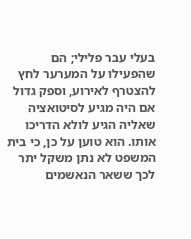בעלי עבר פלילי; הם שהפעילו על המערער לחץ להצטרף לאירוע, וספק גדול אם היה מגיע לסיטואציה שאליה הגיע לולא הדריכו אותו. הוא טוען על כן, כי בית המשפט לא נתן משקל יתר לכך ששאר הנאשמים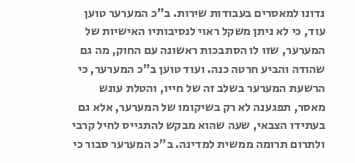נדונו למאסרים בעבודות שירות. ב"כ המערער טוען עוד, כי לא ניתן משקל ראוי לנסיבותיו האישיות של המערער, שזו לו הסתבכות ראשונה עם החוק, מה גם שהודה והביע חרטה כנה. ועוד טוען ב"כ המערער, כי הרשעת המערער בשלב זה של חייו, והטלת עונש מאסר, תפגענה לא רק בשיקומו של המערער, אלא גם בעתידו הצבאי, שעה שהוא מבקש להתגייס לחיל קרבי ולתרום תרומה ממשית למדינה. ב"כ המערער סבור כי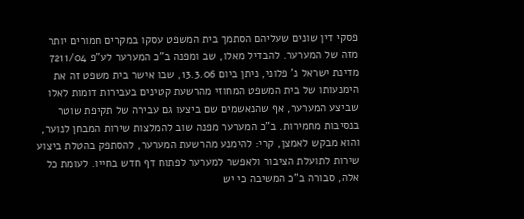פסקי דין שונים שעליהם הסתמך בית המשפט עסקו במקרים חמורים יותר מזה של המערער. להבדיל מאלו, שב ומפנה ב"כ המערער לע"פ 7211/04 מדינת ישראל נ' פלוני, ניתן ביום 13.3.06, שבו אישר בית משפט זה את הימנעותו של בית המשפט המחוזי מהרשעת קטינים בעבירות דומות לאלו שביצע המערער, אף שהנאשמים שם ביצעו גם עבירה של תקיפת שוטר בנסיבות מחמירות. ב"כ המערער מפנה שוב להמלצות שירות המבחן לנוער, והוא מבקש לאמצן, קרי: להימנע מהרשעת המערער, להסתפק בהטלת ביצוע שירות לתועלת הציבור ולאפשר למערער לפתוח דף חדש בחייו. לעומת כל אלה, סבורה ב"כ המשיבה כי יש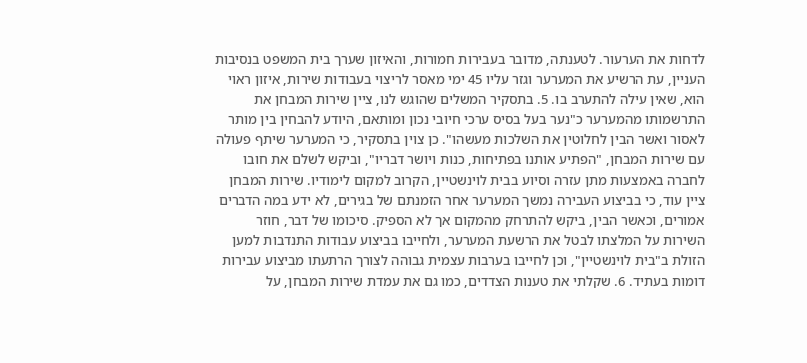לדחות את הערעור. לטענתה, מדובר בעבירות חמורות, והאיזון שערך בית המשפט בנסיבות העניין, עת הרשיע את המערער וגזר עליו 45 ימי מאסר לריצוי בעבודות שירות, איזון ראוי הוא, שאין עילה להתערב בו. 5. בתסקיר המשלים שהוגש לנו, ציין שירות המבחן את התרשמותו מהמערער כ"נער בעל בסיס ערכי חיובי נכון ומותאם, היודע להבחין בין מותר לאסור ואשר הבין לחלוטין את השלכות מעשהו". כן צוין בתסקיר, כי המערער שיתף פעולה עם שירות המבחן, "הפתיע אותנו בפתיחות, כנות ויושר דבריו", וביקש לשלם את חובו לחברה באמצעות מתן עזרה וסיוע בבית לוינשטיין, הקרוב למקום לימודיו. שירות המבחן ציין עוד, כי בביצוע העבירה נמשך המערער אחר הזמנתם של בגירים, לא ידע במה הדברים אמורים, וכאשר הבין, ביקש להתרחק מהמקום אך לא הספיק. סיכומו של דבר, חוזר השירות על המלצתו לבטל את הרשעת המערער, ולחייבו בביצוע עבודות התנדבות למען הזולת ב"בית לוינשטיין", וכן לחייבו בערבות עצמית גבוהה לצורך הרתעתו מביצוע עבירות דומות בעתיד. 6. שקלתי את טענות הצדדים, כמו גם את עמדת שירות המבחן, על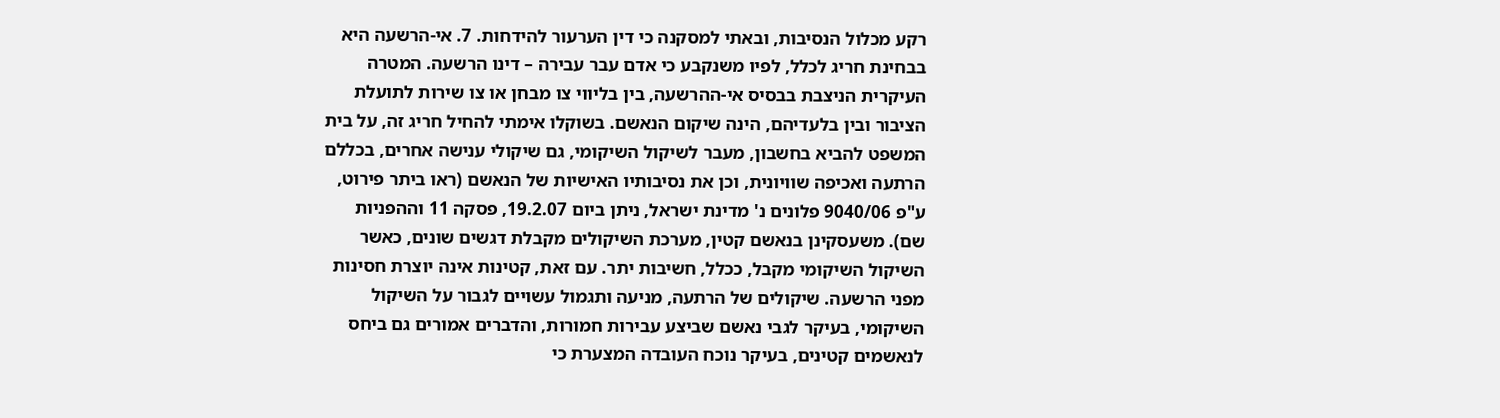רקע מכלול הנסיבות, ובאתי למסקנה כי דין הערעור להידחות. 7. אי-הרשעה היא בבחינת חריג לכלל, לפיו משנקבע כי אדם עבר עבירה – דינו הרשעה. המטרה העיקרית הניצבת בבסיס אי-ההרשעה, בין בליווי צו מבחן או צו שירות לתועלת הציבור ובין בלעדיהם, הינה שיקום הנאשם. בשוקלו אימתי להחיל חריג זה, על בית המשפט להביא בחשבון, מעבר לשיקול השיקומי, גם שיקולי ענישה אחרים, בכללם הרתעה ואכיפה שוויונית, וכן את נסיבותיו האישיות של הנאשם (ראו ביתר פירוט, ע"פ 9040/06 פלונים נ' מדינת ישראל, ניתן ביום 19.2.07, פסקה 11 וההפניות שם). משעסקינן בנאשם קטין, מערכת השיקולים מקבלת דגשים שונים, כאשר השיקול השיקומי מקבל, ככלל, חשיבות יתר. עם זאת, קטינות אינה יוצרת חסינות מפני הרשעה. שיקולים של הרתעה, מניעה ותגמול עשויים לגבור על השיקול השיקומי, בעיקר לגבי נאשם שביצע עבירות חמורות, והדברים אמורים גם ביחס לנאשמים קטינים, בעיקר נוכח העובדה המצערת כי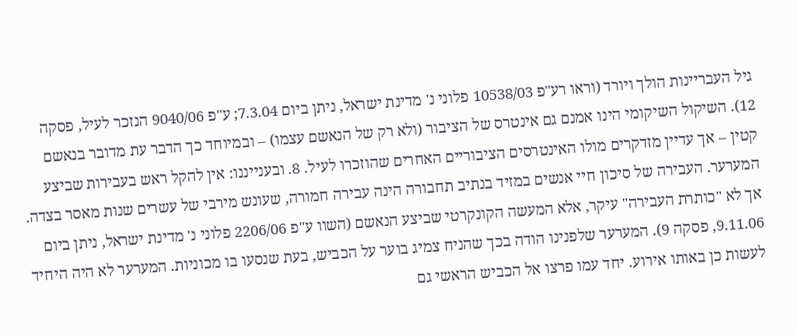גיל העבריינות הולך ויורד (וראו רע"פ 10538/03 פלוני נ' מדינת ישראל, ניתן ביום 7.3.04; ע"פ 9040/06 הנזכר לעיל, פסקה 12). השיקול השיקומי הינו אמנם גם אינטרס של הציבור (ולא רק של הנאשם עצמו) – ובמיוחד כך הדבר עת מדובר בנאשם קטין – אך עדיין מזדקרים מולו האינטרסים הציבוריים האחרים שהוזכרו לעיל. 8. ובענייננו: אין להקל ראש בעבירות שביצע המערער. העבירה של סיכון חיי אנשים במזיד בנתיב תחבורה הינה עבירה חמורה, שעונש מירבי של עשרים שנות מאסר בצדה. אך לא "כותרת העבירה" עיקר, אלא המעשה הקונקרטי שביצע הנאשם (השוו ע"פ 2206/06 פלוני נ' מדינת ישראל, ניתן ביום 9.11.06, פסקה 9). המערער שלפנינו הודה בכך שהניח צמיג בוער על הכביש, בעת שנסעו בו מכוניות. המערער לא היה היחיד לעשות כן באותו אירוע. יחד עמו פרצו אל הכביש הראשי גם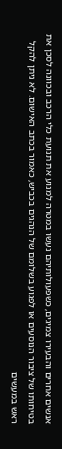אנשים אחרים והבעירו צמיגים, כשפעולותיהם נעשו במטרה למנוע את תנועת כלי הרכב ובכוונה לסכן את בטיחותו של ציבור הנוסעים או לפגוע בשלומם של הנהגים בכביש, כאמור בכתב האישום. לא ניתן להקל ראש במעשים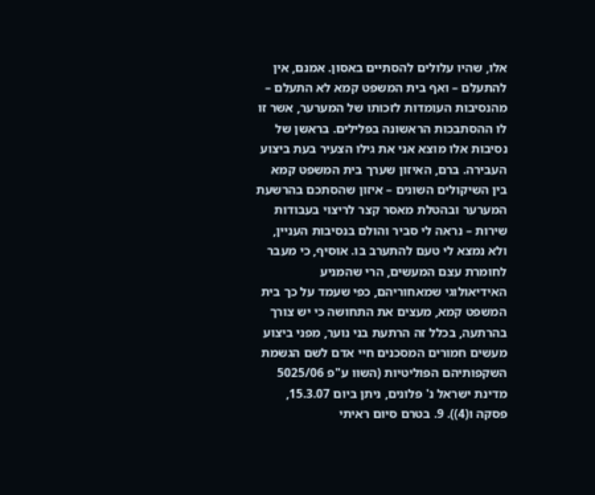אלו, שהיו עלולים להסתיים באסון. אמנם, אין להתעלם – ואף בית המשפט קמא לא התעלם – מהנסיבות העומדות לזכותו של המערער, אשר זו לו ההסתבכות הראשונה בפלילים. בראשן של נסיבות אלו מוצא אני את גילו הצעיר בעת ביצוע העבירה. ברם, האיזון שערך בית המשפט קמא בין השיקולים השונים – איזון שהסתכם בהרשעת המערער ובהטלת מאסר קצר לריצוי בעבודות שירות – נראה לי סביר והולם בנסיבות העניין, ולא נמצא לי טעם להתערב בו. אוסיף, כי מעבר לחומרת עצם המעשים, הרי שהמניע האידיאולוגי שמאחוריהם, כפי שעמד על כך בית המשפט קמא, מעצים את התחושה כי יש צורך בהרתעה, בכלל זה הרתעת בני נוער, מפני ביצוע מעשים חמורים המסכנים חיי אדם לשם הגשמת השקפותיהם הפוליטיות (השוו ע"פ 5025/06 מדינת ישראל נ' פלונים, ניתן ביום 15.3.07, פסקה ו(4)). 9. בטרם סיום ראיתי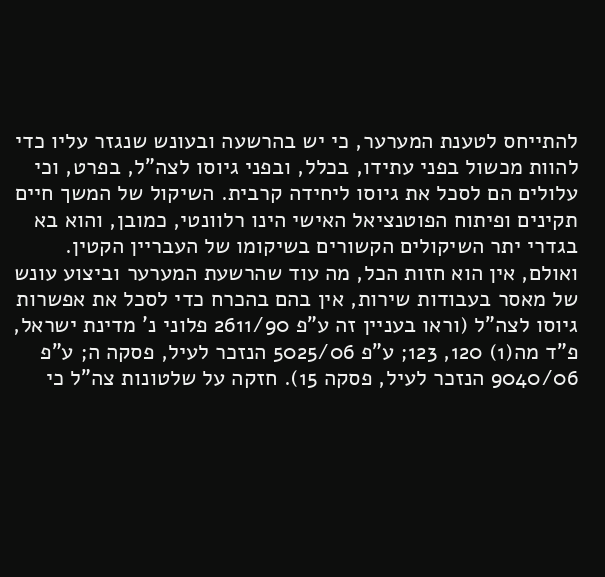להתייחס לטענת המערער, כי יש בהרשעה ובעונש שנגזר עליו כדי להוות מכשול בפני עתידו, בכלל, ובפני גיוסו לצה"ל, בפרט, וכי עלולים הם לסכל את גיוסו ליחידה קרבית. השיקול של המשך חיים תקינים ופיתוח הפוטנציאל האישי הינו רלוונטי, כמובן, והוא בא בגדרי יתר השיקולים הקשורים בשיקומו של העבריין הקטין. ואולם, אין הוא חזות הכל, מה עוד שהרשעת המערער וביצוע עונש של מאסר בעבודות שירות, אין בהם בהכרח כדי לסכל את אפשרות גיוסו לצה"ל (וראו בעניין זה ע"פ 2611/90 פלוני נ' מדינת ישראל, פ"ד מה(1) 120, 123; ע"פ 5025/06 הנזכר לעיל, פסקה ה; ע"פ 9040/06 הנזכר לעיל, פסקה 15). חזקה על שלטונות צה"ל כי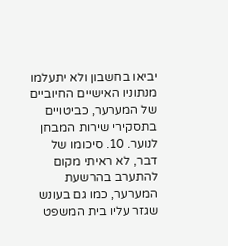יביאו בחשבון ולא יתעלמו מנתוניו האישיים החיוביים של המערער, כביטויים בתסקירי שירות המבחן לנוער. 10. סיכומו של דבר, לא ראיתי מקום להתערב בהרשעת המערער, כמו גם בעונש שגזר עליו בית המשפט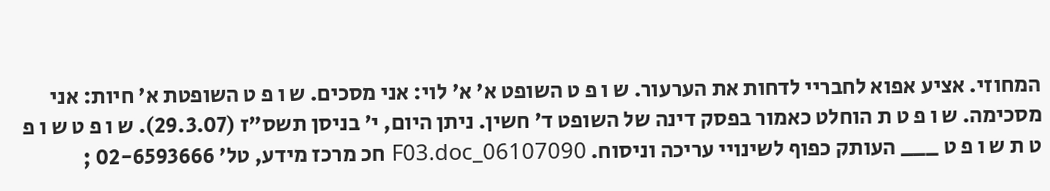המחוזי. אציע אפוא לחבריי לדחות את הערעור. ש ו פ ט השופט א' א' לוי: אני מסכים. ש ו פ ט השופטת א' חיות: אני מסכימה. ש ו פ ט ת הוחלט כאמור בפסק דינה של השופט ד' חשין. ניתן היום, י' בניסן תשס"ז (29.3.07). ש ו פ ט ש ו פ ט ת ש ו פ ט ___ העותק כפוף לשינויי עריכה וניסוח. 06107090_F03.doc חכ מרכז מידע, טל' 02-6593666 ;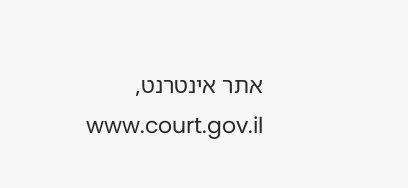אתר אינטרנט, www.court.gov.il